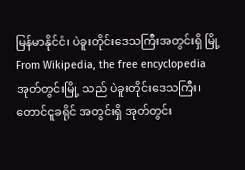မြန်မာနိုင်ငံ၊ ပဲခူးတိုင်းဒေသကြီးအတွင်းရှိ မြို့ From Wikipedia, the free encyclopedia
အုတ်တွင်းမြို့ သည် ပဲခူးတိုင်းဒေသကြီး၊ တောင်ငူခရိုင် အတွင်းရှိ အုတ်တွင်း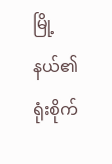မြို့နယ်၏ ရုံးစိုက်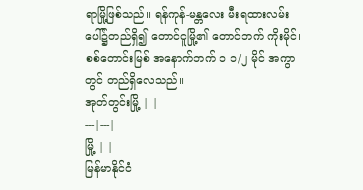ရာမြို့ဖြစ်သည်။ ရန်ကုန်-မန္တလေး မီးရထားလမ်းပေါ်၌တည်ရှိ၍ တောင်ငူမြို့၏ တောင်ဘက် ကိုးမိုင်၊ စစ်တောင်းမြစ် အနောက်ဘက် ၁ ၁/၂ မိုင် အကွာတွင် တည်ရှိလေသည်။
အုတ်တွင်းမြို့ | |
---|---|
မြို့ | |
မြန်မာနိုင်ငံ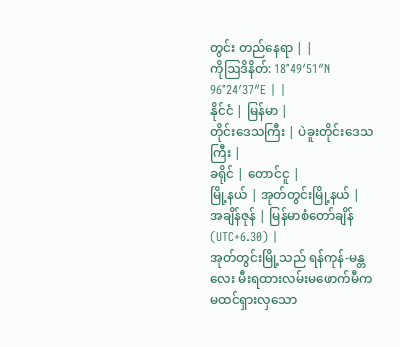တွင်း တည်နေရာ | |
ကိုဩဒိနိတ်: 18°49′51″N 96°24′37″E | |
နိုင်ငံ | မြန်မာ |
တိုင်းဒေသကြီး | ပဲခူးတိုင်းဒေသကြီး |
ခရိုင် | တောင်ငူ |
မြို့နယ် | အုတ်တွင်းမြို့နယ် |
အချိန်ဇုန် | မြန်မာစံတော်ချိန် (UTC+6.30) |
အုတ်တွင်းမြို့သည် ရန်ကုန်-မန္တလေး မီးရထားလမ်းမဖောက်မီက မထင်ရှားလှသော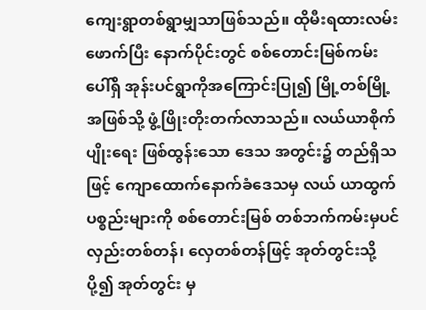ကျေးရွာတစ်ရွာမျှသာဖြစ်သည်။ ထိုမီးရထားလမ်းဖောက်ပြီး နောက်ပိုင်းတွင် စစ်တောင်းမြစ်ကမ်း ပေါ်ရှိ အုန်းပင်ရွာကိုအကြောင်းပြု၍ မြို့တစ်မြို့အဖြစ်သို့ ဖွံ့ဖြိုးတိုးတက်လာသည်။ လယ်ယာစိုက်ပျိုးရေး ဖြစ်ထွန်းသော ဒေသ အတွင်း၌ တည်ရှိသဖြင့် ကျောထောက်နောက်ခံဒေသမှ လယ် ယာထွက်ပစ္စည်းများကို စစ်တောင်းမြစ် တစ်ဘက်ကမ်းမှပင် လှည်းတစ်တန်၊ လှေတစ်တန်ဖြင့် အုတ်တွင်းသို့ပို့၍ အုတ်တွင်း မှ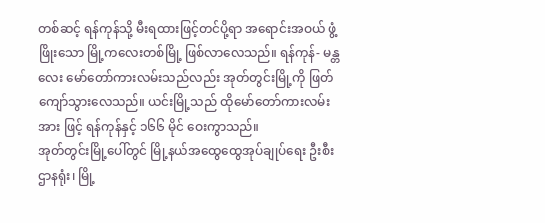တစ်ဆင့် ရန်ကုန်သို့ မီးရထားဖြင့်တင်ပို့ရာ အရောင်းအဝယ် ဖွံ့ဖြိုးသော မြို့ကလေးတစ်မြို့ ဖြစ်လာလေသည်။ ရန်ကုန်- မန္တလေး မော်တော်ကားလမ်းသည်လည်း အုတ်တွင်းမြို့ကို ဖြတ် ကျော်သွားလေသည်။ ယင်းမြို့သည် ထိုမော်တော်ကားလမ်းအား ဖြင့် ရန်ကုန်နှင့် ၁၆၆ မိုင် ဝေးကွာသည်။
အုတ်တွင်းမြို့ပေါ်တွင် မြို့နယ်အထွေထွေအုပ်ချုပ်ရေး ဦးစီးဌာနရုံး၊ မြို့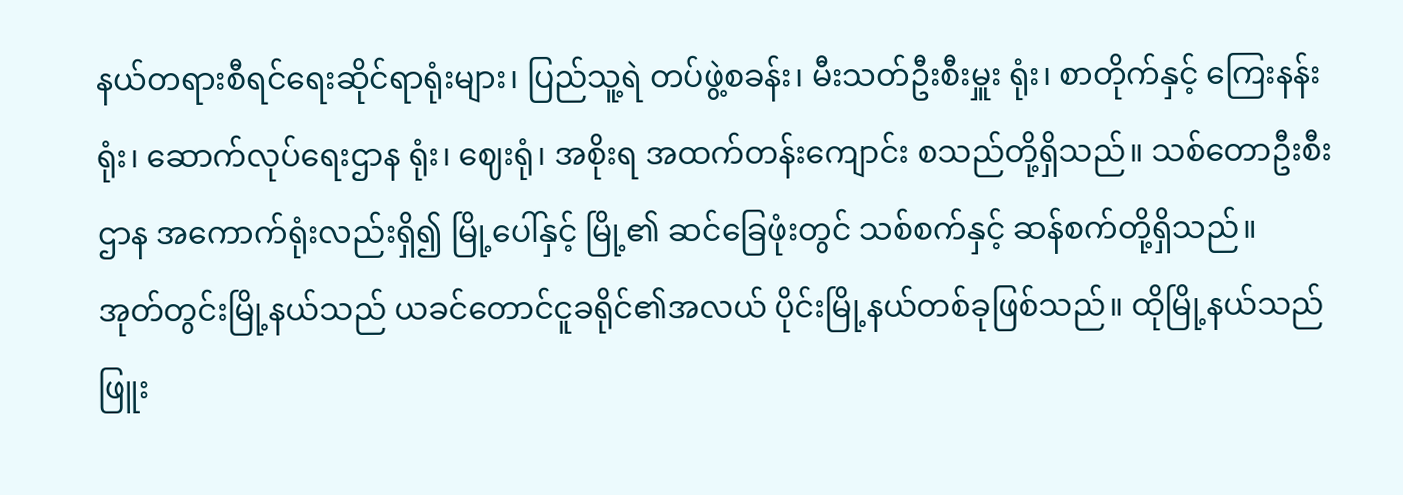နယ်တရားစီရင်ရေးဆိုင်ရာရုံးများ၊ ပြည်သူ့ရဲ တပ်ဖွဲ့စခန်း၊ မီးသတ်ဦးစီးမှူး ရုံး၊ စာတိုက်နှင့် ကြေးနန်းရုံး၊ ဆောက်လုပ်ရေးဌာန ရုံး၊ ဈေးရုံ၊ အစိုးရ အထက်တန်းကျောင်း စသည်တို့ရှိသည်။ သစ်တောဦးစီးဌာန အကောက်ရုံးလည်းရှိ၍ မြို့ပေါ်နှင့် မြို့၏ ဆင်ခြေဖုံးတွင် သစ်စက်နှင့် ဆန်စက်တို့ရှိသည်။
အုတ်တွင်းမြို့နယ်သည် ယခင်တောင်ငူခရိုင်၏အလယ် ပိုင်းမြို့နယ်တစ်ခုဖြစ်သည်။ ထိုမြို့နယ်သည် ဖြူး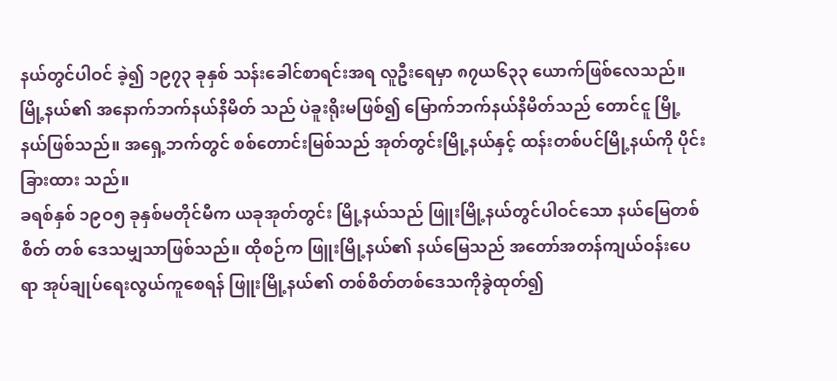နယ်တွင်ပါဝင် ခဲ့၍ ၁၉၇၃ ခုနှစ် သန်းခေါင်စာရင်းအရ လူဦးရေမှာ ၈၇ယ၆၃၃ ယောက်ဖြစ်လေသည်။ မြို့နယ်၏ အနောက်ဘက်နယ်နိမိတ် သည် ပဲခူးရိုးမဖြစ်၍ မြောက်ဘက်နယ်နိမိတ်သည် တောင်ငူ မြို့နယ်ဖြစ်သည်။ အရှေ့ဘက်တွင် စစ်တောင်းမြစ်သည် အုတ်တွင်းမြို့နယ်နှင့် ထန်းတစ်ပင်မြို့နယ်ကို ပိုင်းခြားထား သည်။
ခရစ်နှစ် ၁၉ဝ၅ ခုနှစ်မတိုင်မီက ယခုအုတ်တွင်း မြို့နယ်သည် ဖြူးမြို့နယ်တွင်ပါဝင်သော နယ်မြေတစ်စိတ် တစ် ဒေသမျှသာဖြစ်သည်။ ထိုစဉ်က ဖြူးမြို့နယ်၏ နယ်မြေသည် အတော်အတန်ကျယ်ဝန်းပေရာ အုပ်ချုပ်ရေးလွယ်ကူစေရန် ဖြူးမြို့နယ်၏ တစ်စိတ်တစ်ဒေသကိုခွဲထုတ်၍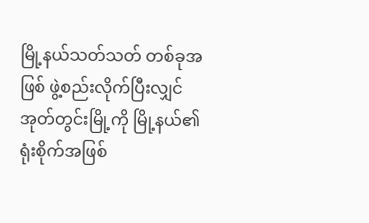မြို့နယ်သတ်သတ် တစ်ခုအဖြစ် ဖွဲ့စည်းလိုက်ပြီးလျှင် အုတ်တွင်းမြို့ကို မြို့နယ်၏ ရုံးစိုက်အဖြစ်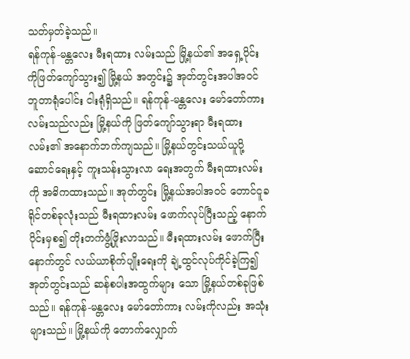သတ်မှတ်ခဲ့သည်။
ရန်ကုန်-မန္တလေး မီးရထား လမ်းသည် မြို့နယ်၏ အရှေ့ပိုင်းကိုဖြတ်ကျော်သွား၍ မြို့နယ် အတွင်း၌ အုတ်တွင်းအပါအဝင် ဘူတာရုံပေါင်း ငါးရုံရှိသည်။ ရန်ကုန်-မန္တလေး မော်တော်ကားလမ်းသည်လည်း မြို့နယ်ကို ဖြတ်ကျော်သွားရာ မီးရထားလမ်း၏ အနောက်ဘက်ကျသည်။ မြို့နယ်တွင်းသယ်ယူပို့ဆောင်ရေးနှင့် ကူးသန်းသွားလာ ရေးအတွက် မီးရထားလမ်းကို အဓိကထားသည်။ အုတ်တွင်း မြို့နယ်အပါအဝင် တောင်ငူခရိုင်တစ်ခုလုံးသည် မီးရထားလမ်း ဖောက်လုပ်ပြီးသည့် နောက်ပိုင်းမှစ၍ တိုးတက်ဖွံ့ဖြိုးလာသည်။ မီးရထားလမ်း ဖောက်ပြီးနောက်တွင် လယ်ယာစိုက်ပျိုးရေးကို ချဲ့ထွင်လုပ်ကိုင်ခဲ့ကြ၍ အုတ်တွင်းသည် ဆန်စပါးအထွက်များ သော မြို့နယ်တစ်ခုဖြစ်သည်။ ရန်ကုန်-မန္တလေး မော်တော်ကား လမ်းကိုလည်း အသုံးများသည်။ မြို့နယ်ကို တောက်လျှောက်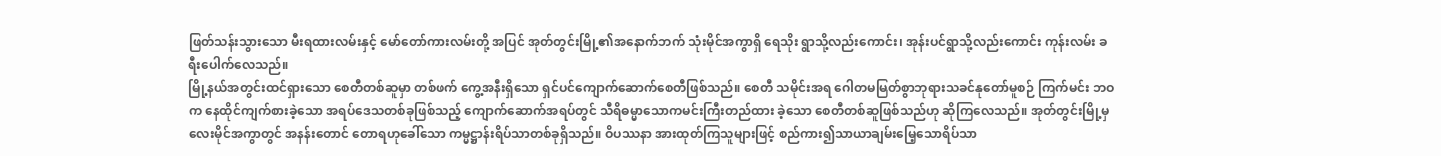ဖြတ်သန်းသွားသော မီးရထားလမ်းနှင့် မော်တော်ကားလမ်းတို့ အပြင် အုတ်တွင်းမြို့၏အနောက်ဘက် သုံးမိုင်အကွာရှိ ရေသိုး ရွာသို့လည်းကောင်း၊ အုန်းပင်ရွာသို့လည်းကောင်း ကုန်းလမ်း ခရီးပေါက်လေသည်။
မြို့နယ်အတွင်းထင်ရှားသော စေတီတစ်ဆူမှာ တစ်ဖက် ကွေ့အနီးရှိသော ရှင်ပင်ကျောက်ဆောက်စေတီဖြစ်သည်။ စေတီ သမိုင်းအရ ဂေါတမမြတ်စွာဘုရားသခင်နုတော်မူစဉ် ကြက်မင်း ဘဝက နေထိုင်ကျက်စားခဲ့သော အရပ်ဒေသတစ်ခုဖြစ်သည့် ကျောက်ဆောက်အရပ်တွင် သီရိဓမ္မာသောကမင်းကြီးတည်ထား ခဲ့သော စေတီတစ်ဆူဖြစ်သည်ဟု ဆိုကြလေသည်။ အုတ်တွင်းမြို့မှ လေးမိုင်အကွာတွင် အနန်းတောင် တောရဟုခေါ်သော ကမ္မဋ္ဌာန်းရိပ်သာတစ်ခုရှိသည်။ ဝိပဿနာ အားထုတ်ကြသူများဖြင့် စည်ကား၍သာယာချမ်းမြေ့သောရိပ်သာ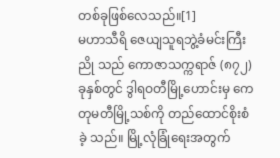တစ်ခုဖြစ်လေသည်။[1]
မဟာသီရိ ဇေယျသူရဘွဲ့ခံမင်းကြီးညို သည် ကောဇာသက္ကရာဇ် (၈၇၂)ခုနှစ်တွင် ဒွါရဝတီမြို့ဟောင်းမှ ကေတုမတီမြို့သစ်ကို တည်ထောင်စိုးစံခဲ့ သည်။ မြို့လုံခြုံရေးအတွက်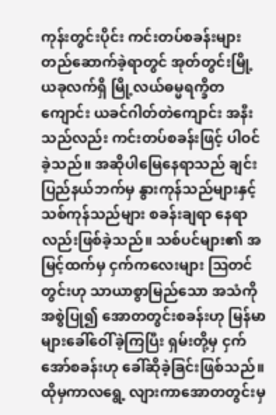ကုန်းတွင်းပိုင်း ကင်းတပ်စခန်းများ တည်ဆောက်ခဲ့ရာတွင် အုတ်တွင်းမြို့ ယခုလက်ရှိ မြို့လယ်ဓမ္မရက္ခိတကျောင်း ယခင်ဂါတ်တဲကျောင်း အနီးသည်လည်း ကင်းတပ်စခန်းဖြင့် ပါဝင်ခဲ့သည်။ အဆိုပါမြေနေရာသည် ချင်းပြည်နယ်ဘက်မှ နွားကုန်သည်များနှင့် သစ်ကုန်သည်များ စခန်းချရာ နေရာလည်းဖြစ်ခဲ့သည်။ သစ်ပင်များ၏ အမြင့်ထက်မှ ငှက်ကလေးများ ဩတင်တွင်းဟု သာယာစွာမြည်သော အသံကို အစွဲပြု၍ အောတတွင်းစခန်းဟု မြန်မာများခေါ်ဝေါ်ခဲ့ကြပြီး ရှမ်းတို့မှ ငှက် အော်စခန်းဟု ခေါ်ဆိုခဲ့ခြင်းဖြစ်သည်။ ထိုမှကာလရွေ့ လျားကာအောတတွင်းမှ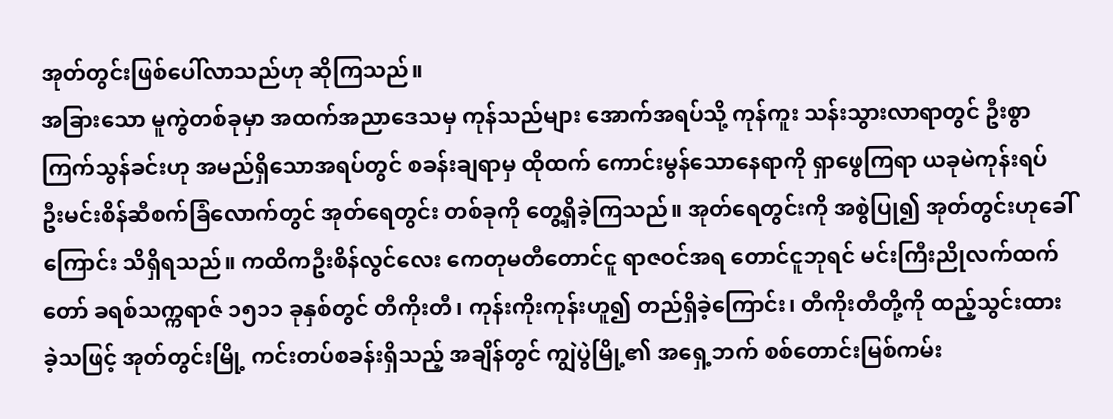အုတ်တွင်းဖြစ်ပေါ်လာသည်ဟု ဆိုကြသည်။
အခြားသော မူကွဲတစ်ခုမှာ အထက်အညာဒေသမှ ကုန်သည်များ အောက်အရပ်သို့ ကုန်ကူး သန်းသွားလာရာတွင် ဦးစွာကြက်သွန်ခင်းဟု အမည်ရှိသောအရပ်တွင် စခန်းချရာမှ ထိုထက် ကောင်းမွန်သောနေရာကို ရှာဖွေကြရာ ယခုမဲကုန်းရပ် ဦးမင်းစိန်ဆီစက်ခြံလောက်တွင် အုတ်ရေတွင်း တစ်ခုကို တွေ့ရှိခဲ့ကြသည်။ အုတ်ရေတွင်းကို အစွဲပြု၍ အုတ်တွင်းဟုခေါ်ကြောင်း သိရှိရသည်။ ကထိကဦးစိန်လွင်လေး ကေတုမတီတောင်ငူ ရာဇဝင်အရ တောင်ငူဘုရင် မင်းကြီးညိုလက်ထက်တော် ခရစ်သက္ကရာဇ် ၁၅၁၁ ခုနှစ်တွင် တီကိုးတီ၊ ကုန်းကိုးကုန်းဟူ၍ တည်ရှိခဲ့ကြောင်း၊ တီကိုးတီတို့ကို ထည့်သွင်းထားခဲ့သဖြင့် အုတ်တွင်းမြို့ ကင်းတပ်စခန်းရှိသည့် အချိန်တွင် ကျွဲပွဲမြို့၏ အရှေ့ဘက် စစ်တောင်းမြစ်ကမ်း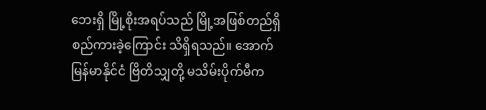ဘေးရှိ မြို့စိုးအရပ်သည် မြို့အဖြစ်တည်ရှိ စည်ကားခဲ့ကြောင်း သိရှိရသည်။ အောက်မြန်မာနိုင်ငံ ဗြိတိသျှတို့ မသိမ်းပိုက်မီက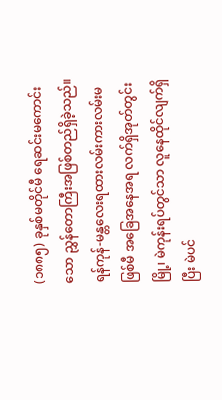(၁၈၈၅) ခုနှစ်မတိုင်မီ ရေဆင်းမကောင်းသော ညွှန်တောကြီးအဖြစ်တည်ရှိခဲ့သည်။ ရန်ကုန်-မန္တလေးရထားလမ်းကားလမ်းမဖြစ်မီ အခြေအနေအရ လက်ရှိအုတ်တွင်းမြို့၊ မဲကုန်းရပ်တွင်သာ လူနေထိုင်လျက်ရှိပြီး မဲပင်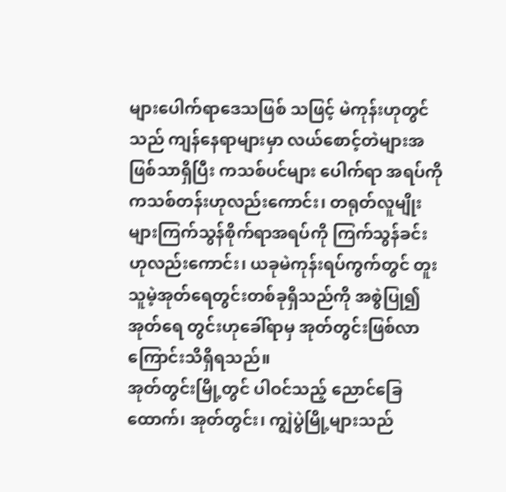များပေါက်ရာဒေသဖြစ် သဖြင့် မဲကုန်းဟုတွင်သည် ကျန်နေရာများမှာ လယ်စောင့်တဲများအဖြစ်သာရှိပြီး ကသစ်ပင်များ ပေါက်ရာ အရပ်ကို ကသစ်တန်းဟုလည်းကောင်း၊ တရုတ်လူမျိုးများကြက်သွန်စိုက်ရာအရပ်ကို ကြက်သွန်ခင်း ဟုလည်းကောင်း၊ ယခုမဲကုန်းရပ်ကွက်တွင် တူးသူမဲ့အုတ်ရေတွင်းတစ်ခုရှိသည်ကို အစွဲပြု၍ အုတ်ရေ တွင်းဟုခေါ်ရာမှ အုတ်တွင်းဖြစ်လာကြောင်းသိရှိရသည်။
အုတ်တွင်းမြို့တွင် ပါဝင်သည့် ညောင်ခြေထောက်၊ အုတ်တွင်း၊ ကျွဲပွဲမြို့များသည်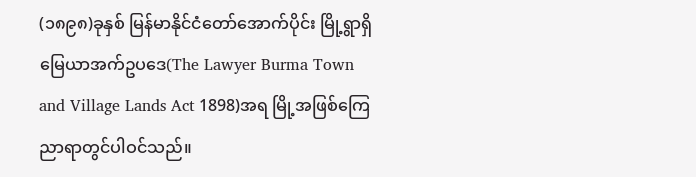(၁၈၉၈)ခုနှစ် မြန်မာနိုင်ငံတော်အောက်ပိုင်း မြို့ရွာရှိ မြေယာအက်ဥပဒေ(The Lawyer Burma Town and Village Lands Act 1898)အရ မြို့အဖြစ်ကြေညာရာတွင်ပါဝင်သည်။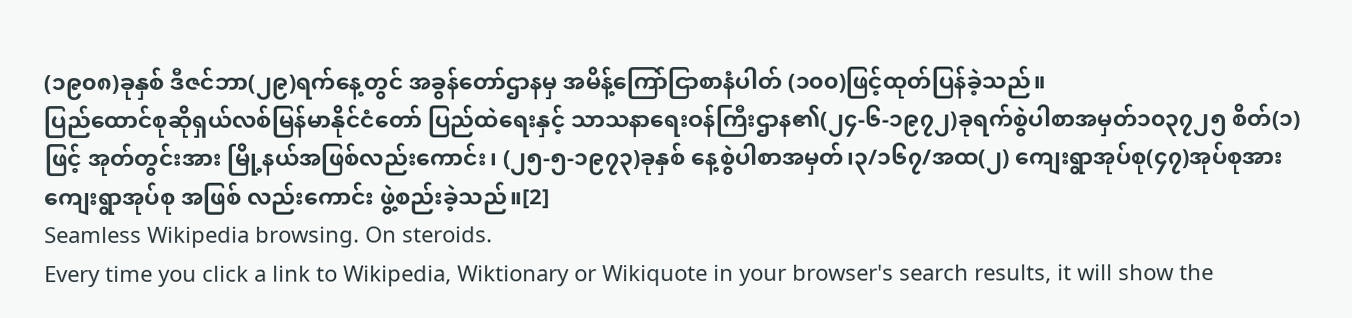(၁၉၀၈)ခုနှစ် ဒီဇင်ဘာ(၂၉)ရက်နေ့တွင် အခွန်တော်ဌာနမှ အမိန့်ကြော်ငြာစာနံပါတ် (၁၀၀)ဖြင့်ထုတ်ပြန်ခဲ့သည်။
ပြည်ထောင်စုဆိုရှယ်လစ်မြန်မာနိုင်ငံတော် ပြည်ထဲရေးနှင့် သာသနာရေးဝန်ကြီးဌာန၏(၂၄-၆-၁၉၇၂)ခုရက်စွဲပါစာအမှတ်၁၀၃၇၂၅ စိတ်(၁) ဖြင့် အုတ်တွင်းအား မြို့နယ်အဖြစ်လည်းကောင်း၊ (၂၅-၅-၁၉၇၃)ခုနှစ် နေ့စွဲပါစာအမှတ်၊၃/၁၆၇/အထ(၂) ကျေးရွာအုပ်စု(၄၇)အုပ်စုအား ကျေးရွာအုပ်စု အဖြစ် လည်းကောင်း ဖွဲ့စည်းခဲ့သည်။[2]
Seamless Wikipedia browsing. On steroids.
Every time you click a link to Wikipedia, Wiktionary or Wikiquote in your browser's search results, it will show the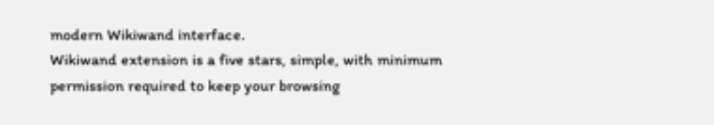modern Wikiwand interface.
Wikiwand extension is a five stars, simple, with minimum permission required to keep your browsing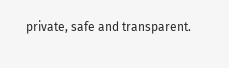private, safe and transparent.